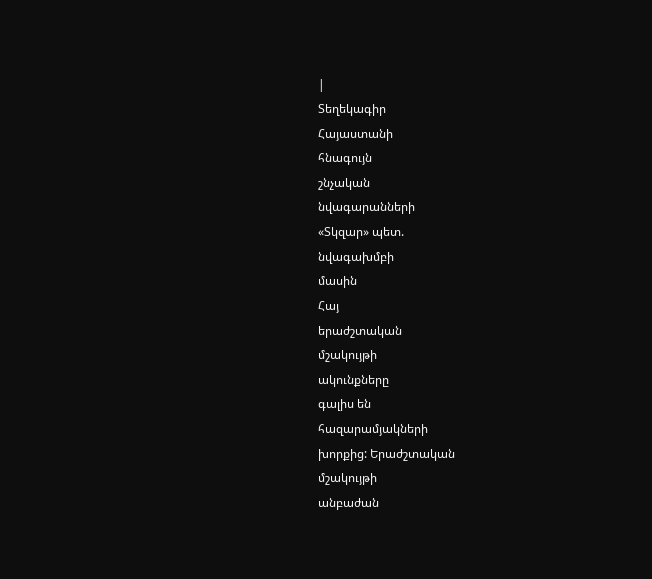|
Տեղեկագիր
Հայաստանի
հնագույն
շնչական
նվագարանների
«Տկզար» պետ.
նվագախմբի
մասին
Հայ
երաժշտական
մշակույթի
ակունքները
գալիս են
հազարամյակների
խորքից: Երաժշտական
մշակույթի
անբաժան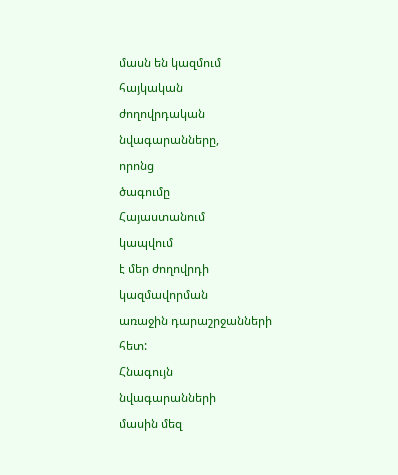մասն են կազմում
հայկական
ժողովրդական
նվագարանները,
որոնց
ծագումը
Հայաստանում
կապվում
է մեր ժողովրդի
կազմավորման
առաջին դարաշրջանների
հետ:
Հնագույն
նվագարանների
մասին մեզ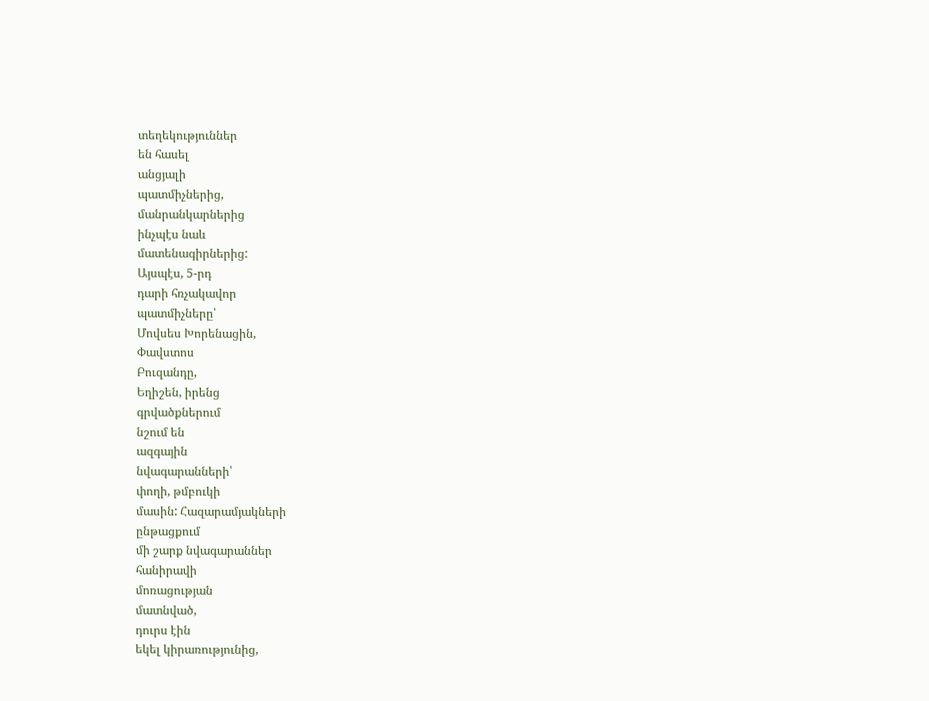տեղեկություններ
են հասել
անցյալի
պատմիչներից,
մանրանկարներից
ինչպէս նաև
մատենագիրներից:
Այսպէս, 5-րդ
դարի հռչակավոր
պատմիչները՝
Մովսես Խորենացին,
Փավստոս
Բուզանդը,
Եղիշեն, իրենց
գրվածքներում
նշում են
ազգային
նվագարանների՝
փողի, թմբուկի
մասին: Հազարամյակների
ընթացքում
մի շարք նվագարաններ
հանիրավի
մոռացության
մատնված,
դուրս էին
եկել կիրառությունից,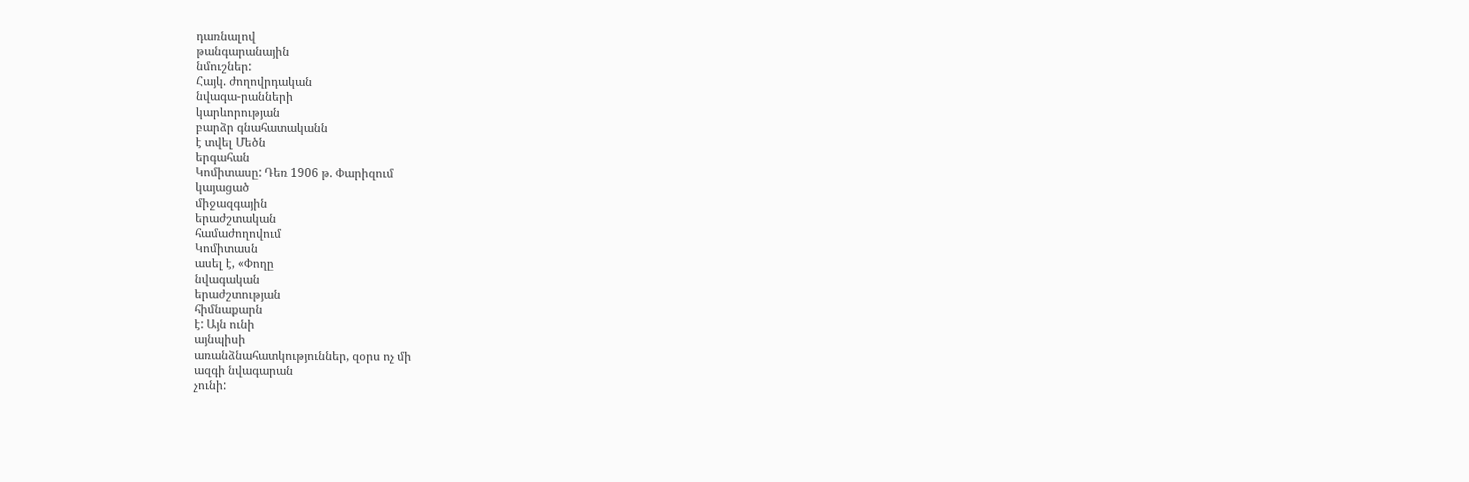դառնալով
թանգարանային
նմուշներ:
Հայկ. ժողովրդական
նվագա-րանների
կարևորության
բարձր գնահատականն
է տվել Մեծն
երգահան
Կոմիտասը: Դեռ 1906 թ. Փարիզում
կայացած
միջազգային
երաժշտական
համաժողովում
Կոմիտասն
ասել է, «Փողը
նվագական
երաժշտության
հիմնաքարն
է: Այն ունի
այնպիսի
առանձնահատկություններ, զօրս ոչ մի
ազգի նվագարան
չունի: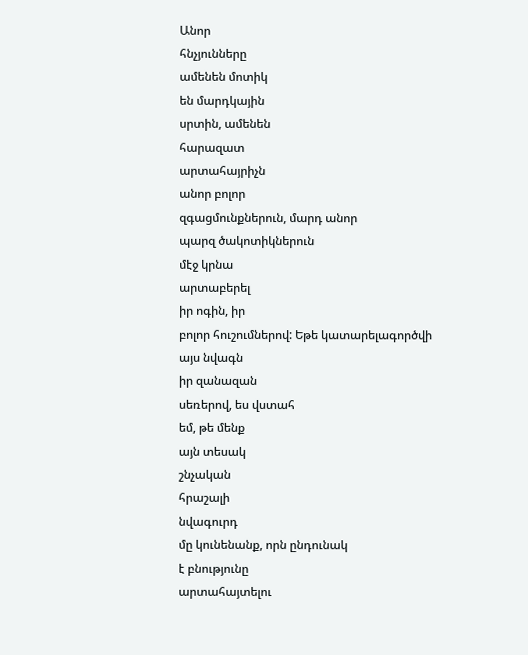Անոր
հնչյունները
ամենեն մոտիկ
են մարդկային
սրտին, ամենեն
հարազատ
արտահայրիչն
անոր բոլոր
զգացմունքներուն, մարդ անոր
պարզ ծակոտիկներուն
մէջ կրնա
արտաբերել
իր ոգին, իր
բոլոր հուշումներով: Եթե կատարելագործվի
այս նվագն
իր զանազան
սեռերով, ես վստահ
եմ, թե մենք
այն տեսակ
շնչական
հրաշալի
նվագուրդ
մը կունենանք, որն ընդունակ
է բնությունը
արտահայտելու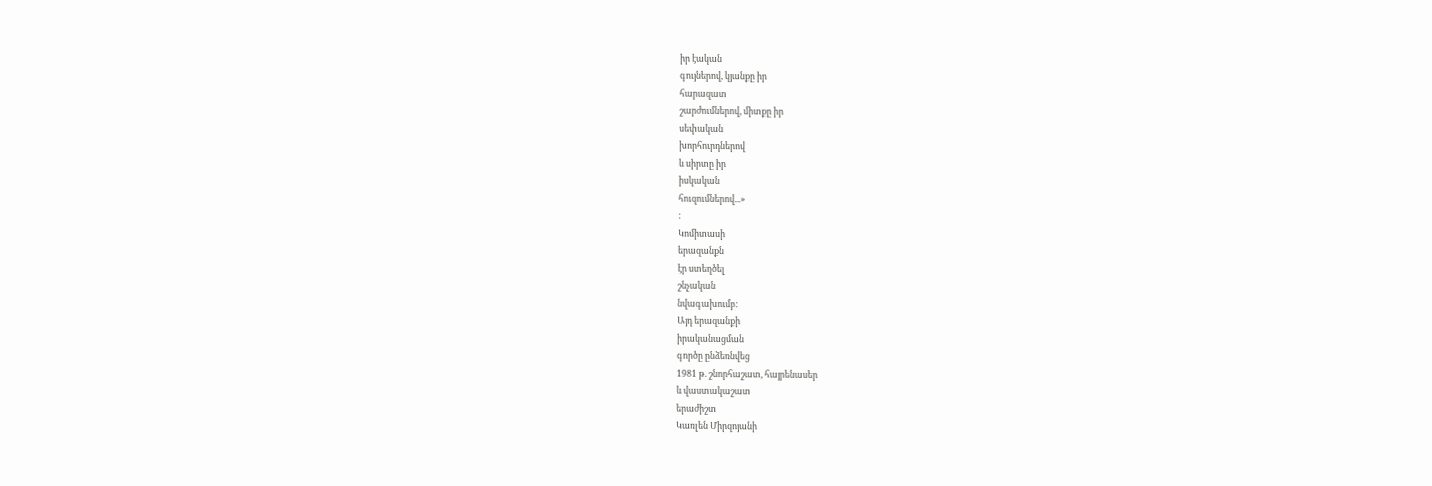իր էական
գույներով, կյանքը իր
հարազատ
շարժումներով, միտքը իր
սեփական
խորհուրդներով
և սիրտը իր
իսկական
հուզումներով...»
:
Կոմիտասի
երազանքն
էր ստեղծել
շնչական
նվագախումբ:
Այդ երազանքի
իրականացման
գործը ընձեռնվեց
1981 թ. շնորհաշատ, հայրենասեր
և վաստակաշատ
երաժիշտ
Կառլեն Միրզոյանի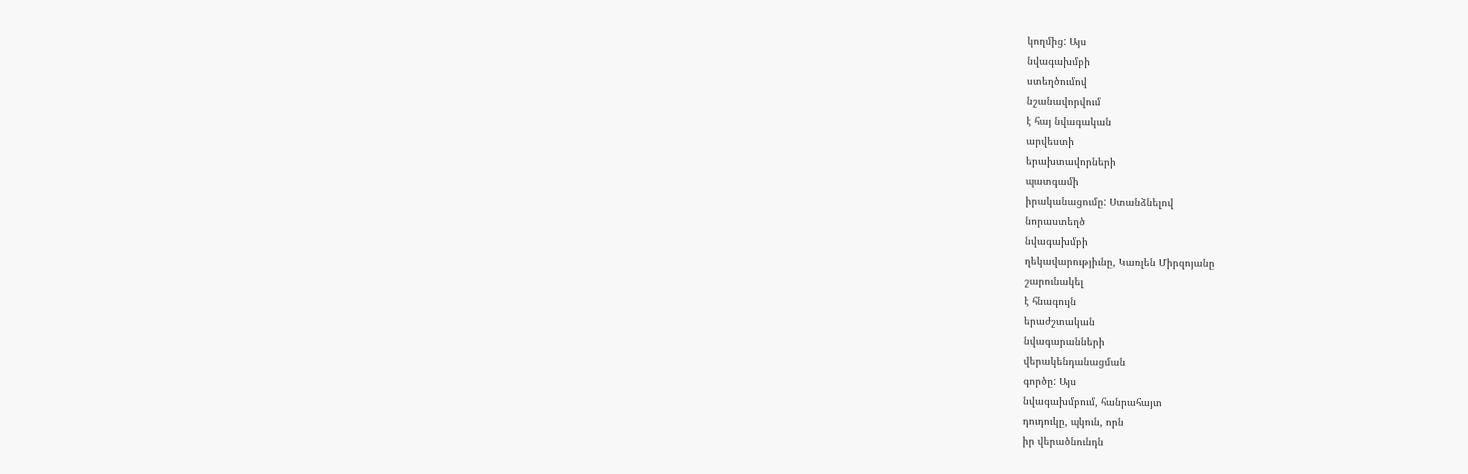կողմից: Այս
նվագախմբի
ստեղծումով
նշանավորվում
է հայ նվագական
արվեստի
երախտավորների
պատգամի
իրականացումը: Ստանձնելով
նորաստեղծ
նվագախմբի
ղեկավարությիւնը, Կառլեն Միրզոյանը
շարունակել
է հնագույն
երաժշտական
նվագարանների
վերակենդանացման
գործը: Այս
նվագախմբում, հանրահայտ
դուդուկը, պկուն, որն
իր վերածնունդն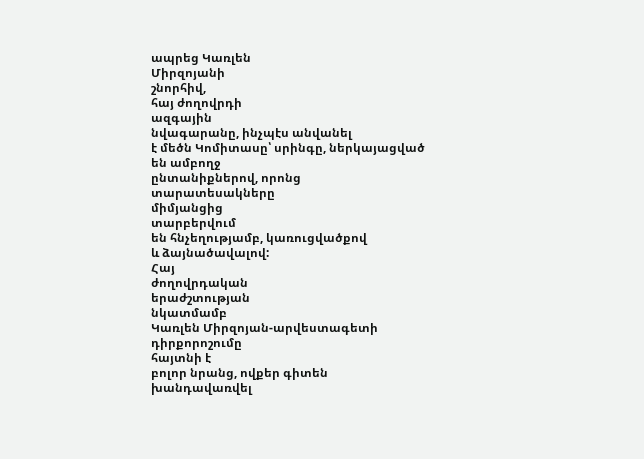ապրեց Կառլեն
Միրզոյանի
շնորհիվ,
հայ ժողովրդի
ազգային
նվագարանը, ինչպէս անվանել
է մեծն Կոմիտասը՝ սրինգը, ներկայացված
են ամբողջ
ընտանիքներով, որոնց
տարատեսակները
միմյանցից
տարբերվում
են հնչեղությամբ, կառուցվածքով
և ձայնածավալով:
Հայ
ժողովրդական
երաժշտության
նկատմամբ
Կառլեն Միրզոյան-արվեստագետի
դիրքորոշումը
հայտնի է
բոլոր նրանց, ովքեր գիտեն
խանդավառվել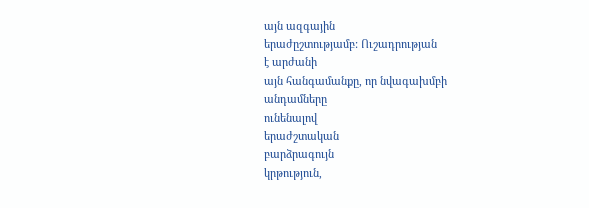այն ազգային
երաժըշտությամբ: Ուշադրության
է արժանի
այն հանգամանքը, որ նվագախմբի
անդամները
ունենալով
երաժշտական
բարձրագույն
կրթություն,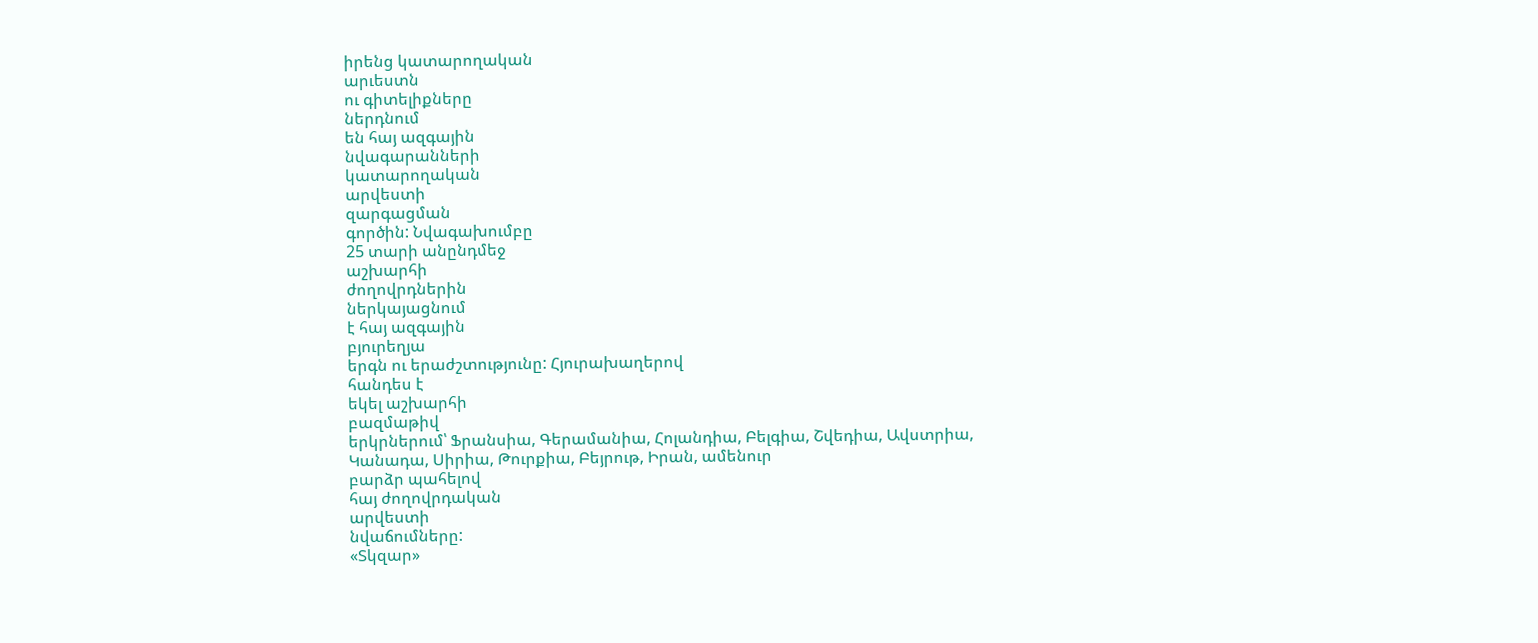իրենց կատարողական
արւեստն
ու գիտելիքները
ներդնում
են հայ ազգային
նվագարանների
կատարողական
արվեստի
զարգացման
գործին: Նվագախումբը
25 տարի անընդմեջ
աշխարհի
ժողովրդներին
ներկայացնում
է հայ ազգային
բյուրեղյա
երգն ու երաժշտությունը: Հյուրախաղերով
հանդես է
եկել աշխարհի
բազմաթիվ
երկրներում՝ Ֆրանսիա, Գերամանիա, Հոլանդիա, Բելգիա, Շվեդիա, Ավստրիա,
Կանադա, Սիրիա, Թուրքիա, Բեյրութ, Իրան, ամենուր
բարձր պահելով
հայ ժողովրդական
արվեստի
նվաճումները:
«Տկզար»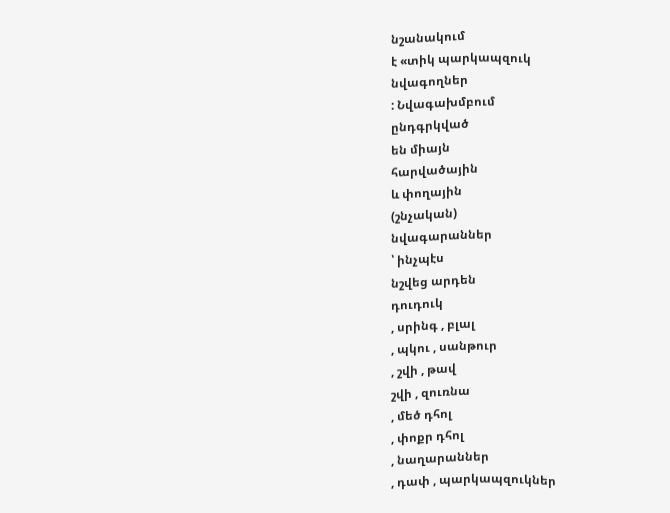նշանակում
է «տիկ պարկապզուկ
նվագողներ
: Նվագախմբում
ընդգրկված
են միայն
հարվածային
և փողային
(շնչական)
նվագարաններ
՝ ինչպէս
նշվեց արդեն
դուդուկ
, սրինգ , բլալ
, պկու , սանթուր
, շվի , թավ
շվի , զուռնա
, մեծ դհոլ
, փոքր դհոլ
, նաղարաններ
, դափ , պարկապզուկներ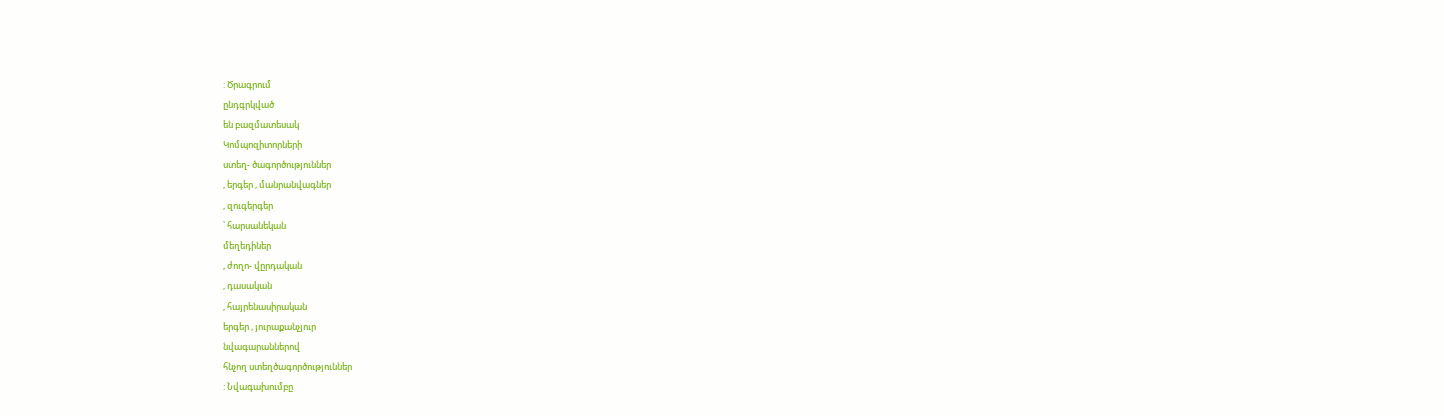: Ծրագրում
ընդգրկված
են բազմատեսակ
Կոմպոզիտորների
ստեղ- ծագործություններ
, երգեր , մանրանվագներ
, զուգերգեր
՝ հարսանեկան
մեղեդիներ
, ժողո- վըրդական
, դասական
, հայրենասիրական
երգեր , յուրաքանչյուր
նվագարաններով
հնչող ստեղծագործություններ
: Նվագախումբը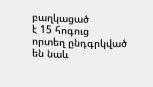բաղկացած
է 15 հոգուց
որտեղ ընդգրկված
են նաև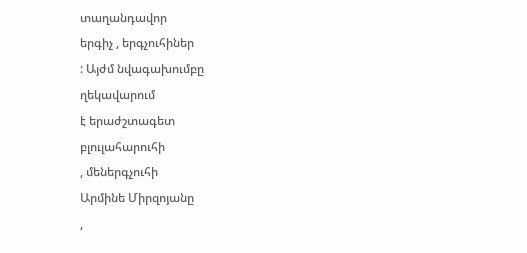տաղանդավոր
երգիչ , երգչուհիներ
: Այժմ նվագախումբը
ղեկավարում
է երաժշտագետ
բլուլահարուհի
, մեներգչուհի
Արմինե Միրզոյանը
,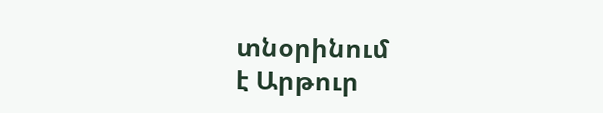տնօրինում
է Արթուր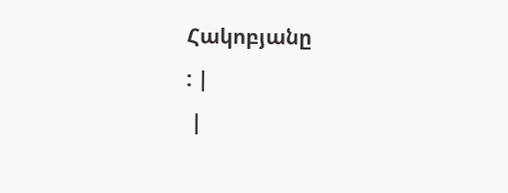Հակոբյանը
: |
 |